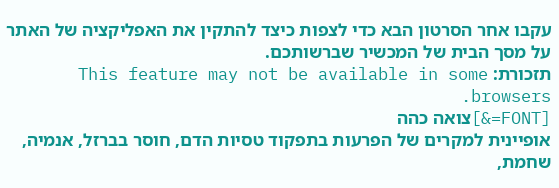עקבו אחר הסרטון הבא כדי לצפות כיצד להתקין את האפליקציה של האתר על מסך הבית של המכשיר שברשותכם.
תזכורת: This feature may not be available in some browsers.
[FONT=&]צואה כהה
אופיינית למקרים של הפרעות בתפקוד טסיות הדם, חוסר בברזל, אנמיה, שחמת,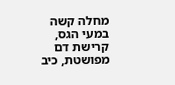מחלה קשה במעי הגס, קרישת דם מפושטת, כיב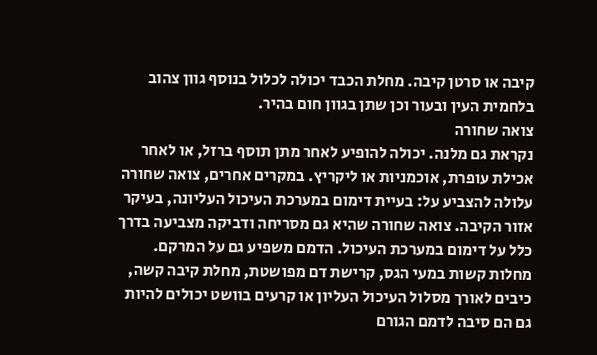קיבה או סרטן קיבה. מחלת הכבד יכולה לכלול בנוסף גוון צהוב בלחמית העין ובעור וכן שתן בגוון חום בהיר.
צואה שחורה
נקראת גם מלנה. יכולה להופיע לאחר מתן תוסף ברזל, או לאחר אכילת עופרת, אוכמניות או ליקריץ. במקרים אחרים, צואה שחורה עלולה להצביע על: בעיית דימום במערכת העיכול העליונה, בעיקר אזור הקיבה. צואה שחורה שהיא גם מסריחה ודביקה מצביעה בדרך כלל על דימום במערכת העיכול. הדמם משפיע גם על המרקם. מחלות קשות במעי הגס, קרישת דם מפושטת, מחלת קיבה קשה, כיבים לאורך מסלול העיכול העליון או קרעים בוושט יכולים להיות גם הם סיבה לדמם הגורם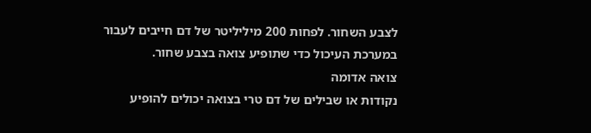לצבע השחור. לפחות 200 מיליליטר של דם חייבים לעבור במערכת העיכול כדי שתופיע צואה בצבע שחור.
צואה אדומה
נקודות או שבילים של דם טרי בצואה יכולים להופיע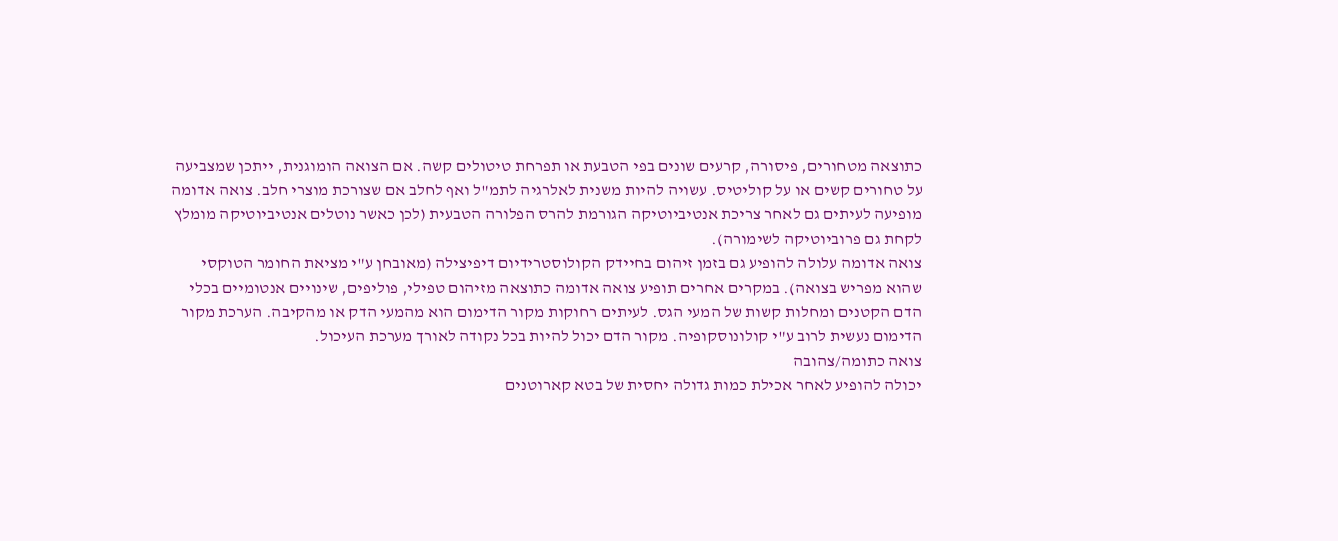כתוצאה מטחורים, פיסורה, קרעים שונים בפי הטבעת או תפרחת טיטולים קשה. אם הצואה הומוגנית, ייתכן שמצביעה על טחורים קשים או על קוליטיס. עשויה להיות משנית לאלרגיה לתמ"ל ואף לחלב אם שצורכת מוצרי חלב. צואה אדומה מופיעה לעיתים גם לאחר צריכת אנטיביוטיקה הגורמת להרס הפלורה הטבעית (לכן כאשר נוטלים אנטיביוטיקה מומלץ לקחת גם פרוביוטיקה לשימורה).
צואה אדומה עלולה להופיע גם בזמן זיהום בחיידק הקולוסטרידיום דיפיצילה (מאובחן ע"י מציאת החומר הטוקסי שהוא מפריש בצואה). במקרים אחרים תופיע צואה אדומה כתוצאה מזיהום טפילי, פוליפים, שינויים אנטומיים בכלי הדם הקטנים ומחלות קשות של המעי הגס. לעיתים רחוקות מקור הדימום הוא מהמעי הדק או מהקיבה. הערכת מקור הדימום נעשית לרוב ע"י קולונוסקופיה. מקור הדם יכול להיות בכל נקודה לאורך מערכת העיכול.
צואה כתומה/צהובה
יכולה להופיע לאחר אכילת כמות גדולה יחסית של בטא קארוטנים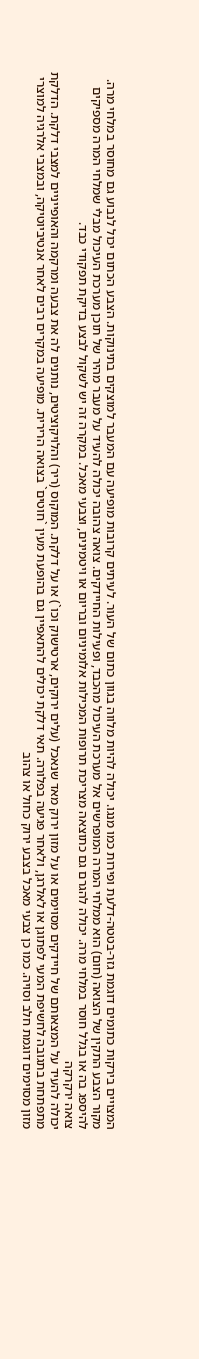המצויים בירקות כתומים דוגמת גזר-בטטה-דלעת ופירות כמו מנגו. יכולה להיות מלווה בגוון כתום של העור. לעיתים קרובות מופיעה עם המעבר למוצקים בתינוקות. הצבע הכתום יכול לנבוע גם מחוסר במלחי מרה. מקור הצבע התקין של הצואה (חום) הוא ממלחי המרה המופרשים אל מערכת העיכול מהכבד, ופעילות החיידקים. צואה צהובה יכולה להעיד על מעבר מהיר של תוכן מערכת העיכול מבלי שמלחי המרה מספיקים להיספג בה או בגלל חוסר במלחי מרה. יכולה להגרם גם כתוצאה מצריכת תרופות המכילות אלומיניום ובריום או ויטמינים, וצבעי מאכל. במקרה זה יש לשקול לבצע בדיקת תפקודי כבד.
צואה ירקרקה
יכולה להעיד על המצאותם של חיידקים מסוימים או על מזון ירוק מאד שנאכל (עלים ירוקים, ארטישוק וכו`) או על דלקת. המוקוס (ריר) והלויקוציטים, נותנים לה את צבעה ומרקמה והאופייניים למצבי דלקת. הדלקת מתפתחת בתגובה לחשיפת המעי לפתוגן או לאלרגן, ולאחר פגיעה בפלורה. תאי דלקת יכולים להתאפיין גם בהופעת מעין `חוטים` בצואה הרירית. מופיעה במקרים רבים לאחר אנטיביוטיקה, ובמצבי אלרגיה למוצרי מזון מסוימים דוגמת חלב וסויה. כמו כן צבעי מאכל בצבע ירוק כחול או צהוב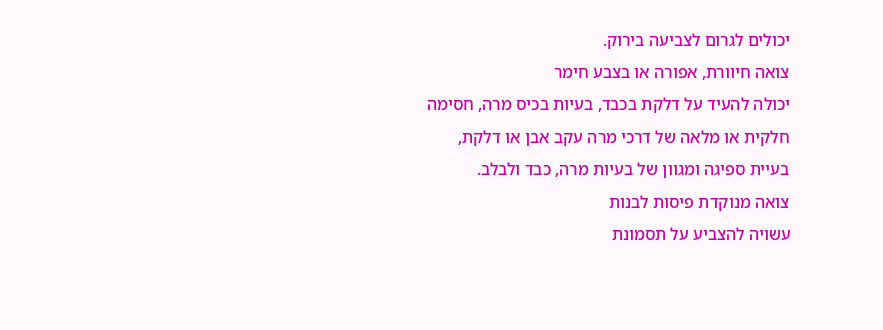יכולים לגרום לצביעה בירוק.
צואה חיוורת, אפורה או בצבע חימר
יכולה להעיד על דלקת בכבד, בעיות בכיס מרה, חסימה חלקית או מלאה של דרכי מרה עקב אבן או דלקת, בעיית ספיגה ומגוון של בעיות מרה, כבד ולבלב.
צואה מנוקדת פיסות לבנות
עשויה להצביע על תסמונת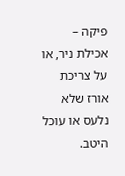פיקה – אכילת ניר, או על צריכת אורז שלא נלעס או עוכל היטב.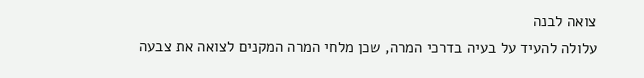צואה לבנה
עלולה להעיד על בעיה בדרכי המרה, שכן מלחי המרה המקנים לצואה את צבעה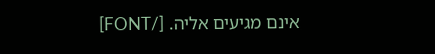אינם מגיעים אליה. [/FONT]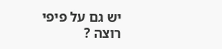יש גם על פיפי רוצה ?